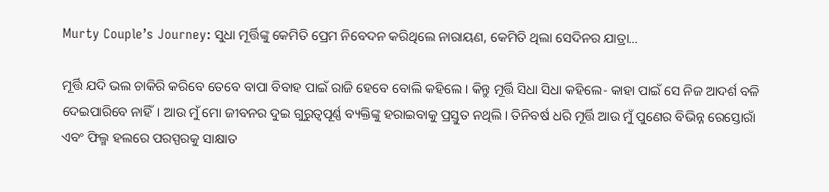Murty Couple’s Journey: ସୁଧା ମୂର୍ତ୍ତିଙ୍କୁ କେମିତି ପ୍ରେମ ନିବେଦନ କରିଥିଲେ ନାରାୟଣ, କେମିତି ଥିଲା ସେଦିନର ଯାତ୍ରା...

ମୂର୍ତ୍ତି ଯଦି ଭଲ ଚାକିରି କରିବେ ତେବେ ବାପା ବିବାହ ପାଇଁ ରାଜି ହେବେ ବୋଲି କହିଲେ। କିନ୍ତୁ ମୂର୍ତ୍ତି ସିଧା ସିଧା କହିଲେ- କାହା ପାଇଁ ସେ ନିଜ ଆଦର୍ଶ ବଳି ଦେଇପାରିବେ ନାହିଁ। ଆଉ ମୁଁ ମୋ ଜୀବନର ଦୁଇ ଗୁରୁତ୍ୱପୂର୍ଣ୍ଣ ବ୍ୟକ୍ତିଙ୍କୁ ହରାଇବାକୁ ପ୍ରସ୍ତୁତ ନଥିଲି। ତିନିବର୍ଷ ଧରି ମୂର୍ତ୍ତି ଆଉ ମୁଁ ପୁଣେର ବିଭିନ୍ନ ରେସ୍ତୋରାଁ ଏବଂ ଫିଲ୍ମ ହଲରେ ପରସ୍ପରକୁ ସାକ୍ଷାତ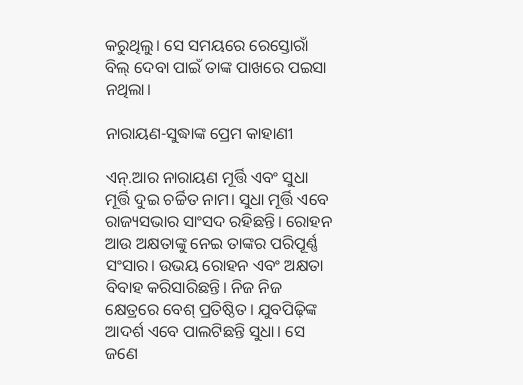କରୁଥିଲୁ। ସେ ସମୟରେ ରେସ୍ତୋରାଁ ବିଲ୍‌‌ ଦେବା ପାଇଁ ତାଙ୍କ ପାଖରେ ପଇସା ନଥିଲା।

ନାରାୟଣ-ସୁଦ୍ଧାଙ୍କ ପ୍ରେମ କାହାଣୀ

ଏନ୍‌.ଆର ନାରାୟଣ ମୂର୍ତ୍ତି ଏବଂ ସୁଧା ମୂର୍ତ୍ତି ଦୁଇ ଚର୍ଚ୍ଚିତ ନାମ। ସୁଧା ମୂର୍ତ୍ତି ଏବେ ରାଜ୍ୟସଭାର ସାଂସଦ ରହିଛନ୍ତି। ରୋହନ ଆଉ ଅକ୍ଷତାଙ୍କୁ ନେଇ ତାଙ୍କର ପରିପୂର୍ଣ୍ଣ ସଂସାର। ଉଭୟ ରୋହନ ଏବଂ ଅକ୍ଷତା ବିବାହ କରିସାରିଛନ୍ତି। ନିଜ ନିଜ କ୍ଷେତ୍ରରେ ବେଶ୍‌ ପ୍ରତିଷ୍ଠିତ। ଯୁବପିଢ଼ିଙ୍କ ଆଦର୍ଶ ଏବେ ପାଲଟିଛନ୍ତି ସୁଧା। ସେ ଜଣେ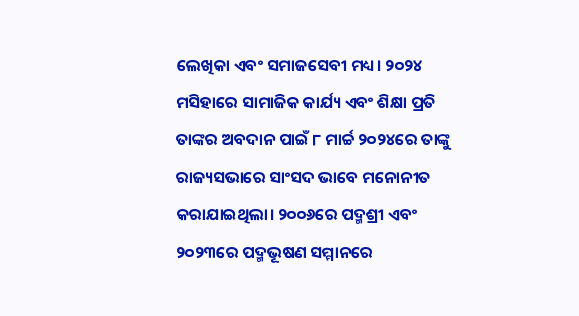ଲେଖିକା ଏବଂ ସମାଜସେବୀ ମଧ୍ୟ। ୨୦୨୪ ମସିହାରେ ସାମାଜିକ କାର୍ଯ୍ୟ ଏବଂ ଶିକ୍ଷା ପ୍ରତି ତାଙ୍କର ଅବଦାନ ପାଇଁ ୮ ମାର୍ଚ୍ଚ ୨୦୨୪ରେ ତାଙ୍କୁ ରାଜ୍ୟସଭାରେ ସାଂସଦ ଭାବେ ମନୋନୀତ କରାଯାଇଥିଲା। ୨୦୦୬ରେ ପଦ୍ମଶ୍ରୀ ଏବଂ ୨୦୨୩ରେ ପଦ୍ମଭୂଷଣ ସମ୍ମାନରେ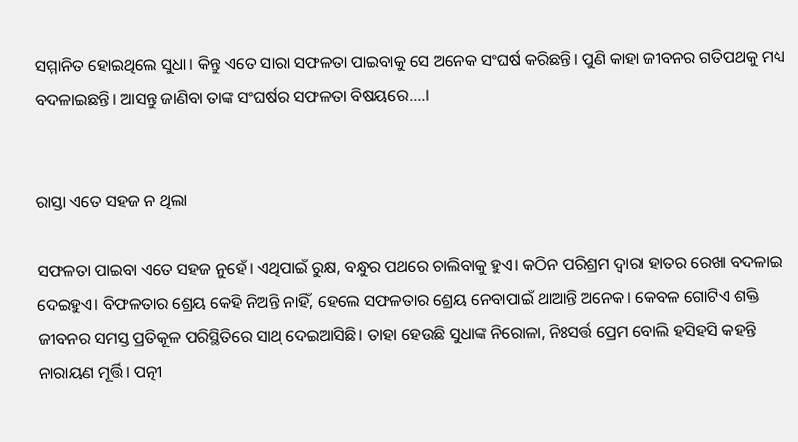ସମ୍ମାନିତ ହୋଇଥିଲେ ସୁଧା। କିନ୍ତୁ ଏତେ ସାରା ସଫଳତା ପାଇବାକୁ ସେ ଅନେକ ସଂଘର୍ଷ କରିଛନ୍ତି। ପୁଣି କାହା ଜୀବନର ଗତିପଥକୁ ମଧ୍ୟ ବଦଳାଇଛନ୍ତି। ଆସନ୍ତୁ ଜାଣିବା ତାଙ୍କ ସଂଘର୍ଷର ସଫଳତା ବିଷୟରେ....।


ରାସ୍ତା ଏତେ ସହଜ ନ ଥିଲା

ସଫଳତା ପାଇବା ଏତେ ସହଜ ନୁହେଁ। ଏଥିପାଇଁ ରୁକ୍ଷ, ବନ୍ଧୁର ପଥରେ ଚାଲିବାକୁ ହୁଏ। କଠିନ ପରିଶ୍ରମ ଦ୍ୱାରା ହାତର ରେଖା ବଦଳାଇ ଦେଇହୁଏ। ବିଫଳତାର ଶ୍ରେୟ କେହି ନିଅନ୍ତି ନାହିଁ, ହେଲେ ସଫଳତାର ଶ୍ରେୟ ନେବାପାଇଁ ଥାଆନ୍ତି ଅନେକ। କେବଳ ଗୋଟିଏ ଶକ୍ତି ଜୀବନର ସମସ୍ତ ପ୍ରତିକୂଳ ପରିସ୍ଥିତିରେ ସାଥ୍‌‌ ଦେଇଆସିଛି। ତାହା ହେଉଛି ସୁଧାଙ୍କ ନିରୋଳା, ନିଃସର୍ତ୍ତ ପ୍ରେମ ବୋଲି ହସିହସି କହନ୍ତି ନାରାୟଣ ମୂର୍ତ୍ତି। ପତ୍ନୀ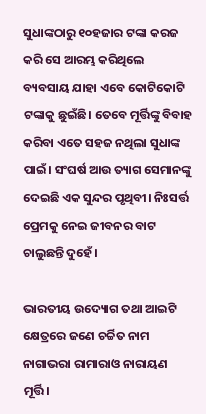ସୁଧାଙ୍କଠାରୁ ୧୦ହଜାର ଟଙ୍କା କରଜ କରି ସେ ଆରମ୍ଭ କରିଥିଲେ ବ୍ୟବସାୟ ଯାହା ଏବେ କୋଟିକୋଟି ଟଙ୍କାକୁ ଛୁଇଁଛି। ତେବେ ମୂର୍ତ୍ତିଙ୍କୁ ବିବାହ କରିବା ଏତେ ସହଜ ନଥିଲା ସୁଧାଙ୍କ ପାଇଁ। ସଂଘର୍ଷ ଆଉ ତ୍ୟାଗ ସେମାନଙ୍କୁ ଦେଇଛି ଏକ ସୁନ୍ଦର ପୃଥିବୀ। ନିଃସର୍ତ୍ତ ପ୍ରେମକୁ ନେଇ ଜୀବନର ବାଟ ଚାଲୁଛନ୍ତି ଦୁହେଁ।

ଭାରତୀୟ ଉଦ୍ୟୋଗ ତଥା ଆଇଟି କ୍ଷେତ୍ରରେ ଜଣେ ଚର୍ଚ୍ଚିତ ନାମ ନାଗାଭରା ରାମାରାଓ ନାରାୟଣ ମୂର୍ତ୍ତି।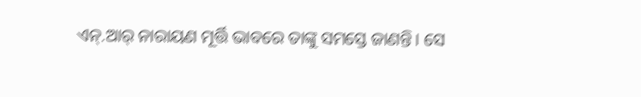ଏନ୍‌‌.ଆର୍‌‌ ନାରାୟଣ ମୂର୍ତ୍ତି ଭାବରେ ତାଙ୍କୁ ସମସ୍ତେ ଜାଣନ୍ତି। ସେ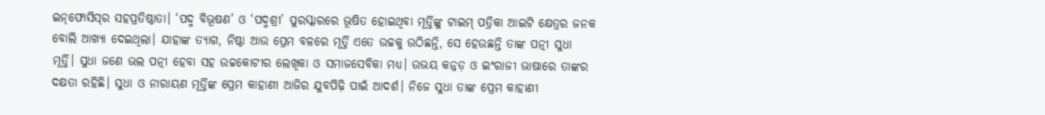ଇନ୍‌‌ଫୋସିସ୍‌‌ର ସହପ୍ରତିଷ୍ଠାତା। ‘ପଦ୍ମ ବିଭୂଷଣ’ ଓ ‘ପଦ୍ମଶ୍ରୀ’ ପୁରସ୍କାରରେ ଭୂଷିତ ହୋଇଥିବା ମୂର୍ତ୍ତିଙ୍କୁ ଟାଇମ୍‌‌ ପତ୍ରିକା ଆଇଟି କ୍ଷେତ୍ରର ଜନକ ବୋଲି ଆଖ୍ୟା ଦେଇଥିଲା। ଯାହାଙ୍କ ତ୍ୟାଗ, ନିଷ୍ଠା ଆଉ ପ୍ରେମ ବଳରେ ମୂର୍ତ୍ତି ଏତେ ଉଚ୍ଚକୁ ଉଠିଛନ୍ତି, ସେ ହେଉଛନ୍ତି ତାଙ୍କ ପତ୍ନୀ ସୁଧା ମୂର୍ତ୍ତି। ସୁଧା ଜଣେ ଭଲ ପତ୍ନୀ ହେବା ସହ ଉଚ୍ଚକୋଟୀର ଲେଖିକା ଓ ସମାଜସେବିକା ମଧ୍ୟ। ଉଭୟ କନ୍ନଡ଼ ଓ ଇଂରାଜୀ ଭାଷାରେ ତାଙ୍କର ଦକ୍ଷତା ରହିଛି। ସୁଧା ଓ ନାରାୟଣ ମୂର୍ତ୍ତିଙ୍କ ପ୍ରେମ କାହାଣୀ ଆଜିର ଯୁବପିଢ଼ି ପାଇଁ ଆଦର୍ଶ। ନିଜେ ସୁଧା ତାଙ୍କ ପ୍ରେମ କାହାଣୀ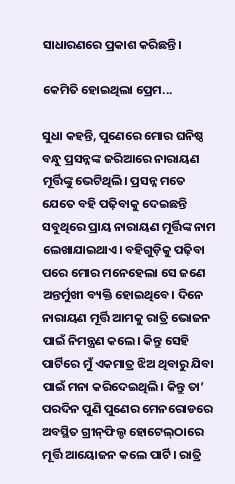ସାଧାରଣରେ ପ୍ରକାଶ କରିଛନ୍ତି।

କେମିତି ହୋଇଥିଲା ପ୍ରେମ...

ସୁଧା କହନ୍ତି, ପୁଣେରେ ମୋର ଘନିଷ୍ଠ ବନ୍ଧୁ ପ୍ରସନ୍ନଙ୍କ ଜରିଆରେ ନାରାୟଣ ମୂର୍ତ୍ତିଙ୍କୁ ଭେଟିଥିଲି। ପ୍ରସନ୍ନ ମତେ ଯେତେ ବହି ପଢ଼ିବାକୁ ଦେଇଛନ୍ତି ସବୁଥିରେ ପ୍ରାୟ ନାରାୟଣ ମୂର୍ତ୍ତିଙ୍କ ନାମ ଲେଖାଯାଇଥାଏ। ବହିଗୁଡ଼ିକୁ ପଢ଼ିବା ପରେ ମୋର ମନେହେଲା ସେ ଜଣେ ଅନ୍ତର୍ମୁଖୀ ବ୍ୟକ୍ତି ହୋଇଥିବେ। ଦିନେ ନାରାୟଣ ମୂର୍ତ୍ତି ଆମକୁ ରାତ୍ରି ଭୋଜନ ପାଇଁ ନିମନ୍ତ୍ରଣ କଲେ। କିନ୍ତୁ ସେହି ପାର୍ଟିରେ ମୁଁ ଏକମାତ୍ର ଝିଅ ଥିବାରୁ ଯିବା ପାଇଁ ମନା କରିଦେଇଥିଲି। କିନ୍ତୁ ତା’ ପରଦିନ ପୁଣି ପୁଣେର ମେନରୋଡରେ ଅବସ୍ଥିତ ଗ୍ରୀନ୍‌‌ଫିଲ୍ଡ ହୋଟେଲ୍‌‌ଠାରେ ମୂର୍ତ୍ତି ଆୟୋଜନ କଲେ ପାର୍ଟି। ରାତ୍ରି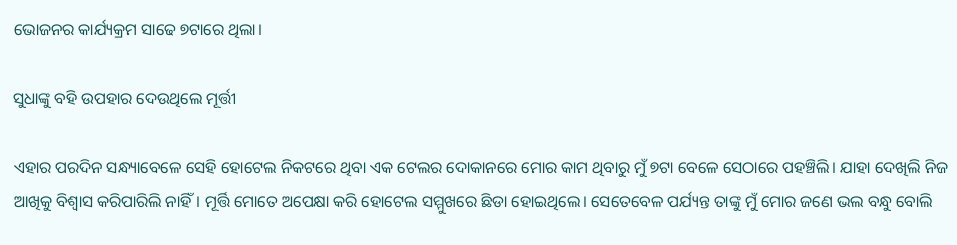ଭୋଜନର କାର୍ଯ୍ୟକ୍ରମ ସାଢେ ୭ଟାରେ ଥିଲା।

ସୁଧାଙ୍କୁ ବହି ଉପହାର ଦେଉଥିଲେ ମୂର୍ତ୍ତୀ

ଏହାର ପରଦିନ ସନ୍ଧ୍ୟାବେଳେ ସେହି ହୋଟେଲ ନିକଟରେ ଥିବା ଏକ ଟେଲର ଦୋକାନରେ ମୋର କାମ ଥିବାରୁ ମୁଁ ୭ଟା ବେଳେ ସେଠାରେ ପହଞ୍ଚିଲି। ଯାହା ଦେଖିଲି ନିଜ ଆଖିକୁ ବିଶ୍ୱାସ କରିପାରିଲି ନାହିଁ। ମୂର୍ତ୍ତି ମୋତେ ଅପେକ୍ଷା କରି ହୋଟେଲ ସମ୍ମୁଖରେ ଛିଡା ହୋଇଥିଲେ। ସେତେବେଳ ପର୍ଯ୍ୟନ୍ତ ତାଙ୍କୁ ମୁଁ ମୋର ଜଣେ ଭଲ ବନ୍ଧୁ ବୋଲି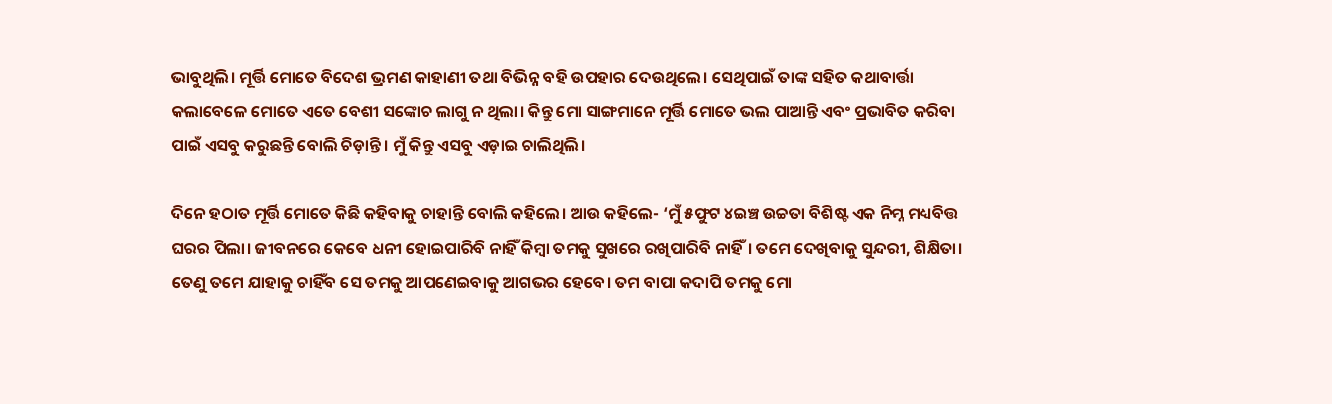ଭାବୁଥିଲି। ମୂର୍ତ୍ତି ମୋତେ ବିଦେଶ ଭ୍ରମଣ କାହାଣୀ ତଥା ବିଭିନ୍ନ ବହି ଉପହାର ଦେଉଥିଲେ। ସେଥିପାଇଁ ତାଙ୍କ ସହିତ କଥାବାର୍ତ୍ତା କଲାବେଳେ ମୋତେ ଏତେ ବେଶୀ ସଙ୍କୋଚ ଲାଗୁ ନ ଥିଲା। କିନ୍ତୁ ମୋ ସାଙ୍ଗମାନେ ମୂର୍ତ୍ତି ମୋତେ ଭଲ ପାଆନ୍ତି ଏବଂ ପ୍ରଭାବିତ କରିବା ପାଇଁ ଏସବୁ କରୁଛନ୍ତି ବୋଲି ଚିଡ଼ାନ୍ତି। ମୁଁ କିନ୍ତୁ ଏସବୁ ଏଡ଼ାଇ ଚାଲିଥିଲି।

ଦିନେ ହଠାତ ମୂର୍ତ୍ତି ମୋତେ କିଛି କହିବାକୁ ଚାହାନ୍ତି ବୋଲି କହିଲେ। ଆଉ କହିଲେ- ‘ମୁଁ ୫ଫୁଟ ୪ଇଞ୍ଚ ଉଚ୍ଚତା ବିଶିଷ୍ଟ ଏକ ନିମ୍ନ ମଧ୍ୟବିତ୍ତ ଘରର ପିଲା। ଜୀବନରେ କେବେ ଧନୀ ହୋଇପାରିବି ନାହିଁ କିମ୍ବା ତମକୁ ସୁଖରେ ରଖିପାରିବି ନାହିଁ। ତମେ ଦେଖିବାକୁ ସୁନ୍ଦରୀ, ଶିକ୍ଷିତା। ତେଣୁ ତମେ ଯାହାକୁ ଚାହିଁବ ସେ ତମକୁ ଆପଣେଇବାକୁ ଆଗଭର ହେବେ। ତମ ବାପା କଦାପି ତମକୁ ମୋ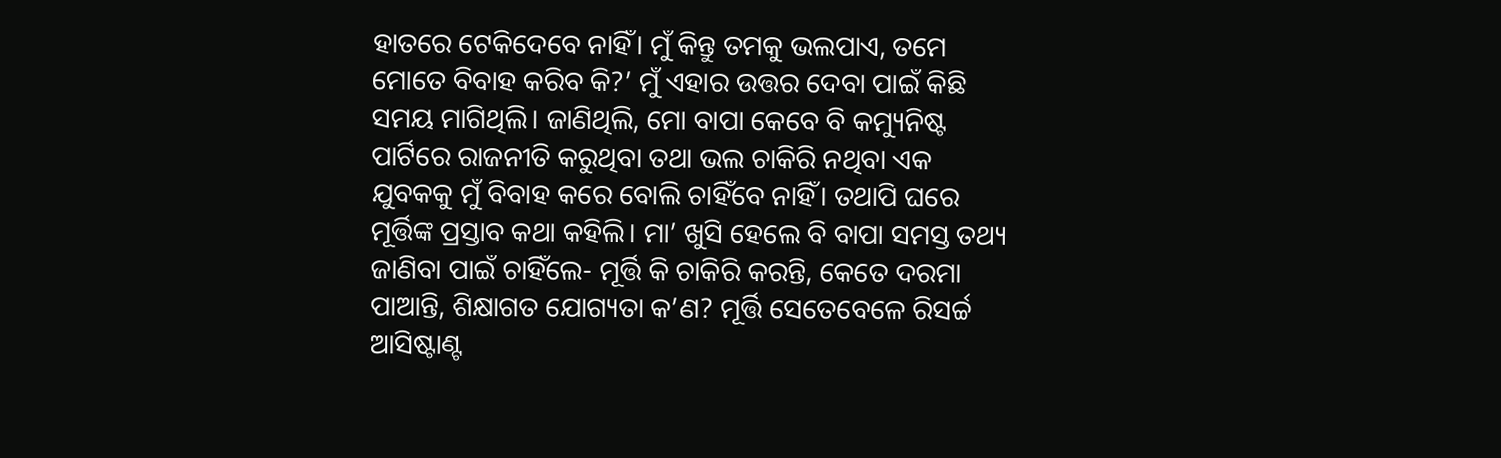ହାତରେ ଟେକିଦେବେ ନାହିଁ। ମୁଁ କିନ୍ତୁ ତମକୁ ଭଲପାଏ, ତମେ ମୋତେ ବିବାହ କରିବ କି?’ ମୁଁ ଏହାର ଉତ୍ତର ଦେବା ପାଇଁ କିଛି ସମୟ ମାଗିଥିଲି। ଜାଣିଥିଲି, ମୋ ବାପା କେବେ ବି କମ୍ୟୁନିଷ୍ଟ ପାର୍ଟିରେ ରାଜନୀତି କରୁଥିବା ତଥା ଭଲ ଚାକିରି ନଥିବା ଏକ ଯୁବକକୁ ମୁଁ ବିବାହ କରେ ବୋଲି ଚାହିଁବେ ନାହିଁ। ତଥାପି ଘରେ ମୂର୍ତ୍ତିଙ୍କ ପ୍ରସ୍ତାବ କଥା କହିଲି। ମା’ ଖୁସି ହେଲେ ବି ବାପା ସମସ୍ତ ତଥ୍ୟ ଜାଣିବା ପାଇଁ ଚାହିଁଲେ- ମୂର୍ତ୍ତି କି ଚାକିରି କରନ୍ତି, କେତେ ଦରମା ପାଆନ୍ତି, ଶିକ୍ଷାଗତ ଯୋଗ୍ୟତା କ’ଣ? ମୂର୍ତ୍ତି ସେତେବେଳେ ରିସର୍ଚ୍ଚ ଆସିଷ୍ଟାଣ୍ଟ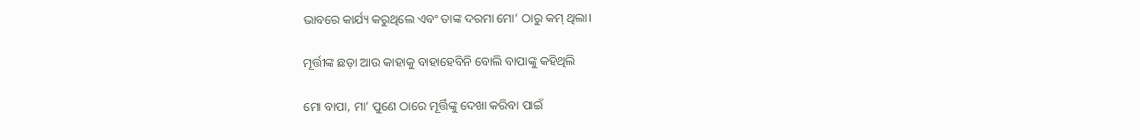ଭାବରେ କାର୍ଯ୍ୟ କରୁଥିଲେ ଏବଂ ତାଙ୍କ ଦରମା ମୋ’ ଠାରୁ କମ୍‌‌ ଥିଲା।

ମୂର୍ତ୍ତୀଙ୍କ ଛଡ଼ା ଆଉ କାହାକୁ ବାହାହେବିନି ବୋଲି ବାପାଙ୍କୁ କହିଥିଲି

ମୋ ବାପା, ମା’ ପୁଣେ ଠାରେ ମୂର୍ତ୍ତିଙ୍କୁ ଦେଖା କରିବା ପାଇଁ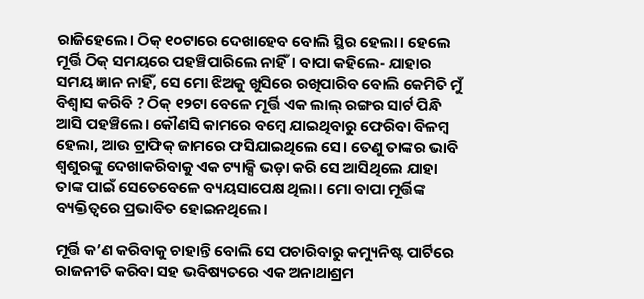ରାଜିହେଲେ। ଠିକ୍‌‌ ୧୦ଟାରେ ଦେଖାହେବ ବୋଲି ସ୍ଥିର ହେଲା। ହେଲେ ମୂର୍ତ୍ତି ଠିକ୍‌‌ ସମୟରେ ପହଞ୍ଚିପାରିଲେ ନାହିଁ। ବାପା କହିଲେ- ଯାହାର ସମୟ ଜ୍ଞାନ ନାହିଁ, ସେ ମୋ ଝିଅକୁ ଖୁସିରେ ରଖିପାରିବ ବୋଲି କେମିତି ମୁଁ ବିଶ୍ୱାସ କରିବି ? ଠିକ୍‌‌ ୧୨ଟା ବେଳେ ମୂର୍ତ୍ତି ଏକ ଲାଲ୍‌‌ ରଙ୍ଗର ସାର୍ଟ ପିନ୍ଧି ଆସି ପହଞ୍ଚିଲେ। କୌଣସି କାମରେ ବମ୍ବେ ଯାଇଥିବାରୁ ଫେରିବା ବିଳମ୍ବ ହେଲା, ଆଉ ଟ୍ରାଫିକ୍‌‌ ଜାମରେ ଫସିଯାଇଥିଲେ ସେ। ତେଣୁ ତାଙ୍କର ଭାବି ଶ୍ୱଶୁରଙ୍କୁ ଦେଖାକରିବାକୁ ଏକ ଟ୍ୟାକ୍ସି ଭଡ଼ା କରି ସେ ଆସିଥିଲେ ଯାହା ତାଙ୍କ ପାଇଁ ସେତେବେଳେ ବ୍ୟୟସାପେକ୍ଷ ଥିଲା। ମୋ ବାପା ମୂର୍ତ୍ତିଙ୍କ ବ୍ୟକ୍ତିତ୍ୱରେ ପ୍ରଭାବିତ ହୋଇନଥିଲେ।

ମୂର୍ତ୍ତି କ’ଣ କରିବାକୁ ଚାହାନ୍ତି ବୋଲି ସେ ପଚାରିବାରୁ କମ୍ୟୁନିଷ୍ଟ ପାର୍ଟିରେ ରାଜନୀତି କରିବା ସହ ଭବିଷ୍ୟତରେ ଏକ ଅନାଥାଶ୍ରମ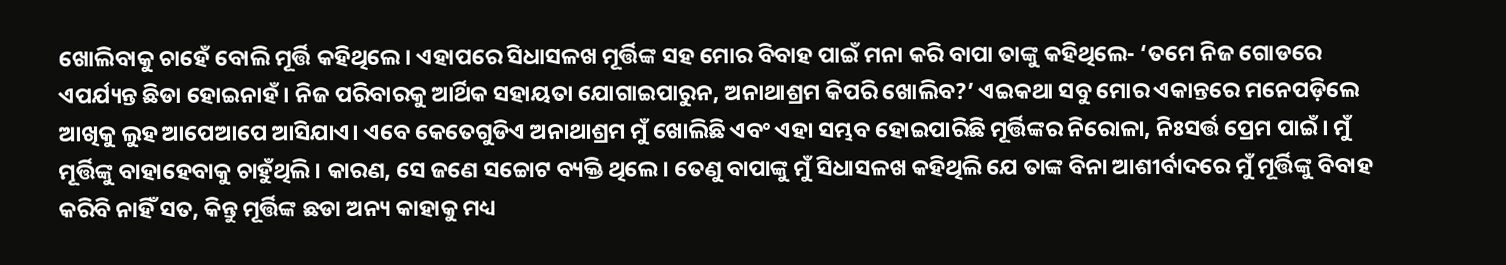ଖୋଲିବାକୁ ଚାହେଁ ବୋଲି ମୂର୍ତ୍ତି କହିଥିଲେ। ଏହାପରେ ସିଧାସଳଖ ମୂର୍ତ୍ତିଙ୍କ ସହ ମୋର ବିବାହ ପାଇଁ ମନା କରି ବାପା ତାଙ୍କୁ କହିଥିଲେ- ‘ତମେ ନିଜ ଗୋଡରେ ଏପର୍ଯ୍ୟନ୍ତ ଛିଡା ହୋଇନାହଁ। ନିଜ ପରିବାରକୁ ଆର୍ଥିକ ସହାୟତା ଯୋଗାଇପାରୁନ, ଅନାଥାଶ୍ରମ କିପରି ଖୋଲିବ?’ ଏଇକଥା ସବୁ ମୋର ଏକାନ୍ତରେ ମନେପଡ଼ିଲେ ଆଖିକୁ ଲୁହ ଆପେଆପେ ଆସିଯାଏ। ଏବେ କେତେଗୁଡିଏ ଅନାଥାଶ୍ରମ ମୁଁ ଖୋଲିଛି ଏବଂ ଏହା ସମ୍ଭବ ହୋଇପାରିଛି ମୂର୍ତ୍ତିଙ୍କର ନିରୋଳା, ନିଃସର୍ତ୍ତ ପ୍ରେମ ପାଇଁ। ମୁଁ ମୂର୍ତ୍ତିଙ୍କୁ ବାହାହେବାକୁ ଚାହୁଁଥିଲି। କାରଣ, ସେ ଜଣେ ସଚ୍ଚୋଟ ବ୍ୟକ୍ତି ଥିଲେ। ତେଣୁ ବାପାଙ୍କୁ ମୁଁ ସିଧାସଳଖ କହିଥିଲି ଯେ ତାଙ୍କ ବିନା ଆଶୀର୍ବାଦରେ ମୁଁ ମୂର୍ତ୍ତିଙ୍କୁ ବିବାହ କରିବି ନାହିଁ ସତ, କିନ୍ତୁ ମୂର୍ତ୍ତିଙ୍କ ଛଡା ଅନ୍ୟ କାହାକୁ ମଧ୍ୟ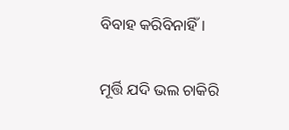ବିବାହ କରିବିନାହିଁ।

ମୂର୍ତ୍ତି ଯଦି ଭଲ ଚାକିରି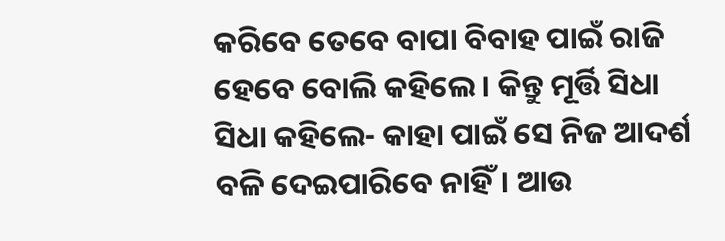କରିବେ ତେବେ ବାପା ବିବାହ ପାଇଁ ରାଜି ହେବେ ବୋଲି କହିଲେ। କିନ୍ତୁ ମୂର୍ତ୍ତି ସିଧା ସିଧା କହିଲେ- କାହା ପାଇଁ ସେ ନିଜ ଆଦର୍ଶ ବଳି ଦେଇପାରିବେ ନାହିଁ। ଆଉ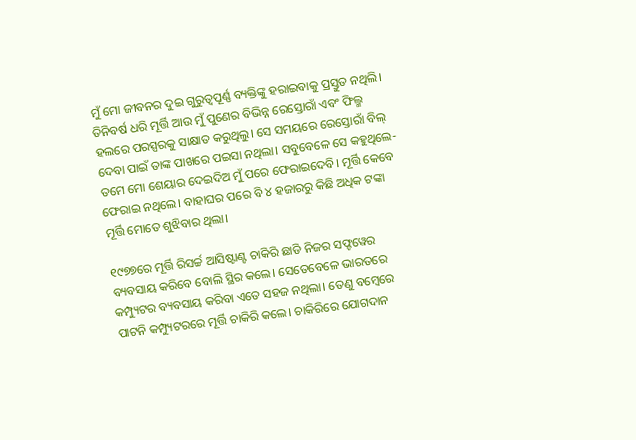ମୁଁ ମୋ ଜୀବନର ଦୁଇ ଗୁରୁତ୍ୱପୂର୍ଣ୍ଣ ବ୍ୟକ୍ତିଙ୍କୁ ହରାଇବାକୁ ପ୍ରସ୍ତୁତ ନଥିଲି। ତିନିବର୍ଷ ଧରି ମୂର୍ତ୍ତି ଆଉ ମୁଁ ପୁଣେର ବିଭିନ୍ନ ରେସ୍ତୋରାଁ ଏବଂ ଫିଲ୍ମ ହଲରେ ପରସ୍ପରକୁ ସାକ୍ଷାତ କରୁଥିଲୁ। ସେ ସମୟରେ ରେସ୍ତୋରାଁ ବିଲ୍‌‌ ଦେବା ପାଇଁ ତାଙ୍କ ପାଖରେ ପଇସା ନଥିଲା। ସବୁବେଳେ ସେ କହୁଥିଲେ- ତମେ ମୋ ଶେୟାର ଦେଇଦିଅ ମୁଁ ପରେ ଫେରାଇଦେବି। ମୂର୍ତ୍ତି କେବେ ଫେରାଇ ନଥିଲେ। ବାହାଘର ପରେ ବି ୪ ହଜାରରୁ କିଛି ଅଧିକ ଟଙ୍କା ମୂର୍ତ୍ତି ମୋତେ ଶୁଝିବାର ଥିଲା।

୧୯୭୭ରେ ମୂର୍ତ୍ତି ରିସର୍ଚ୍ଚ ଆସିଷ୍ଟାଣ୍ଟ ଚାକିରି ଛାଡି ନିଜର ସଫ୍ଟୱେର ବ୍ୟବସାୟ କରିବେ ବୋଲି ସ୍ଥିର କଲେ। ସେତେବେଳେ ଭାରତରେ କମ୍ପ୍ୟୁଟର ବ୍ୟବସାୟ କରିବା ଏତେ ସହଜ ନଥିଲା। ତେଣୁ ବମ୍ବେରେ ପାଟନି କମ୍ପ୍ୟୁଟରରେ ମୂର୍ତ୍ତି ଚାକିରି କଲେ। ଚାକିରିରେ ଯୋଗଦାନ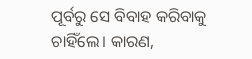ପୂର୍ବରୁ ସେ ବିବାହ କରିବାକୁ ଚାହିଁଲେ। କାରଣ,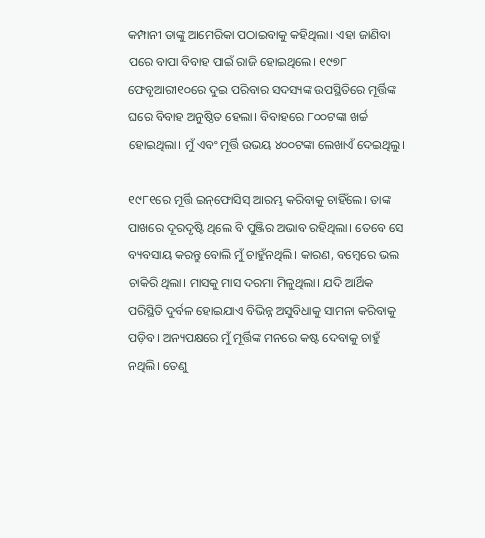କମ୍ପାନୀ ତାଙ୍କୁ ଆମେରିକା ପଠାଇବାକୁ କହିଥିଲା। ଏହା ଜାଣିବା ପରେ ବାପା ବିବାହ ପାଇଁ ରାଜି ହୋଇଥିଲେ। ୧୯୭୮ ଫେବୃଆରୀ୧୦ରେ ଦୁଇ ପରିବାର ସଦସ୍ୟଙ୍କ ଉପସ୍ଥିତିରେ ମୂର୍ତ୍ତିଙ୍କ ଘରେ ବିବାହ ଅନୁଷ୍ଠିତ ହେଲା। ବିବାହରେ ୮୦୦ଟଙ୍କା ଖର୍ଚ୍ଚ ହୋଇଥିଲା। ମୁଁ ଏବଂ ମୂର୍ତ୍ତି ଉଭୟ ୪୦୦ଟଙ୍କା ଲେଖାଏଁ ଦେଇଥିଲୁ।

୧୯୮୧ରେ ମୂର୍ତ୍ତି ଇନ୍‌‌ଫୋସିସ୍‌‌ ଆରମ୍ଭ କରିବାକୁ ଚାହିଁଲେ। ତାଙ୍କ ପାଖରେ ଦୂରଦୃଷ୍ଟି ଥିଲେ ବି ପୁଞ୍ଜିର ଅଭାବ ରହିଥିଲା। ତେବେ ସେ ବ୍ୟବସାୟ କରନ୍ତୁ ବୋଲି ମୁଁ ଚାହୁଁନଥିଲି। କାରଣ, ବମ୍ବେରେ ଭଲ ଚାକିରି ଥିଲା। ମାସକୁ ମାସ ଦରମା ମିଳୁଥିଲା। ଯଦି ଆର୍ଥିକ ପରିସ୍ଥିତି ଦୁର୍ବଳ ହୋଇଯାଏ ବିଭିନ୍ନ ଅସୁବିଧାକୁ ସାମନା କରିବାକୁ ପଡ଼ିବ। ଅନ୍ୟପକ୍ଷରେ ମୁଁ ମୂର୍ତ୍ତିଙ୍କ ମନରେ କଷ୍ଟ ଦେବାକୁ ଚାହୁଁ ନଥିଲି। ତେଣୁ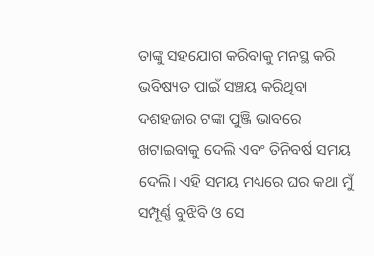ତାଙ୍କୁ ସହଯୋଗ କରିବାକୁ ମନସ୍ଥ କରି ଭବିଷ୍ୟତ ପାଇଁ ସଞ୍ଚୟ କରିଥିବା ଦଶହଜାର ଟଙ୍କା ପୁଞ୍ଜି ଭାବରେ ଖଟାଇବାକୁ ଦେଲି ଏବଂ ତିନିବର୍ଷ ସମୟ ଦେଲି। ଏହି ସମୟ ମଧ୍ୟରେ ଘର କଥା ମୁଁ ସମ୍ପୂର୍ଣ୍ଣ ବୁଝିବି ଓ ସେ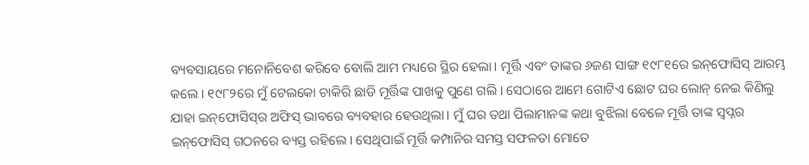ବ୍ୟବସାୟରେ ମନୋନିବେଶ କରିବେ ବୋଲି ଆମ ମଧ୍ୟରେ ସ୍ଥିର ହେଲା। ମୂର୍ତ୍ତି ଏବଂ ତାଙ୍କର ୬ଜଣ ସାଙ୍ଗ ୧୯୮୧ରେ ଇନ୍‌‌ଫୋସିସ୍‌‌ ଆରମ୍ଭ କଲେ। ୧୯୮୨ରେ ମୁଁ ଟେଲକୋ ଚାକିରି ଛାଡି ମୂର୍ତ୍ତିଙ୍କ ପାଖକୁ ପୁଣେ ଗଲି। ସେଠାରେ ଆମେ ଗୋଟିଏ ଛୋଟ ଘର ଲୋନ୍‌‌ ନେଇ କିଣିଲୁ ଯାହା ଇନ୍‌‌ଫୋସିସ୍‌‌ର ଅଫିସ୍‌‌ ଭାବରେ ବ୍ୟବହାର ହେଉଥିଲା। ମୁଁ ଘର ତଥା ପିଲାମାନଙ୍କ କଥା ବୁଝିଲା ବେଳେ ମୂର୍ତ୍ତି ତାଙ୍କ ସ୍ୱପ୍ନର ଇନ୍‌‌ଫୋସିସ୍‌‌ ଗଠନରେ ବ୍ୟସ୍ତ ରହିଲେ। ସେଥିପାଇଁ ମୂର୍ତ୍ତି କମ୍ପାନିର ସମସ୍ତ ସଫଳତା ମୋତେ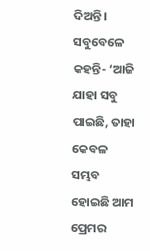ଦିଅନ୍ତି। ସବୁବେଳେ କହନ୍ତି- ‘ଆଜି ଯାହା ସବୁ ପାଇଛି, ତାହା କେବଳ ସମ୍ଭବ ହୋଇଛି ଆମ ପ୍ରେମର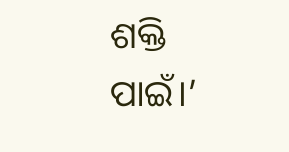ଶକ୍ତି ପାଇଁ।’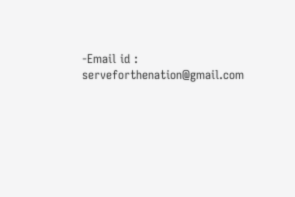-Email id : serveforthenation@gmail.com